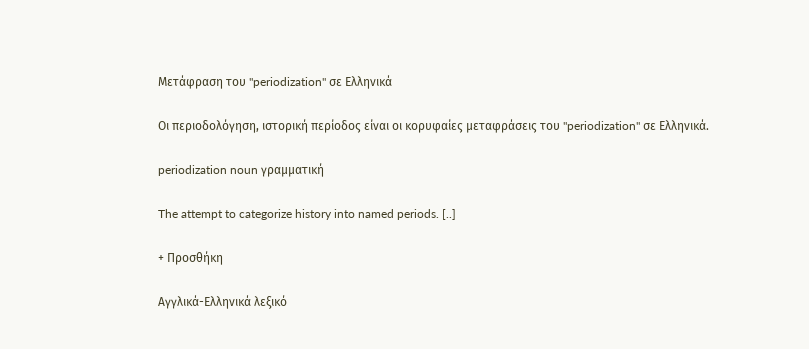Μετάφραση του "periodization" σε Ελληνικά

Οι περιοδολόγηση, ιστορική περίοδος είναι οι κορυφαίες μεταφράσεις του "periodization" σε Ελληνικά.

periodization noun γραμματική

The attempt to categorize history into named periods. [..]

+ Προσθήκη

Αγγλικά-Ελληνικά λεξικό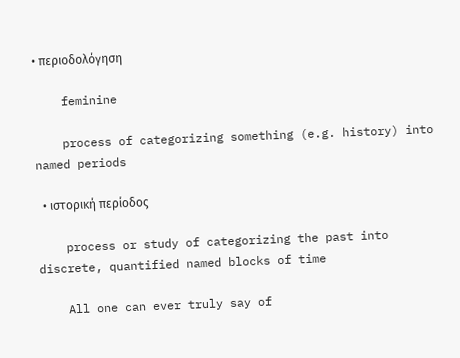• περιοδολόγηση

    feminine

    process of categorizing something (e.g. history) into named periods

  • ιστορική περίοδος

    process or study of categorizing the past into discrete, quantified named blocks of time

    All one can ever truly say of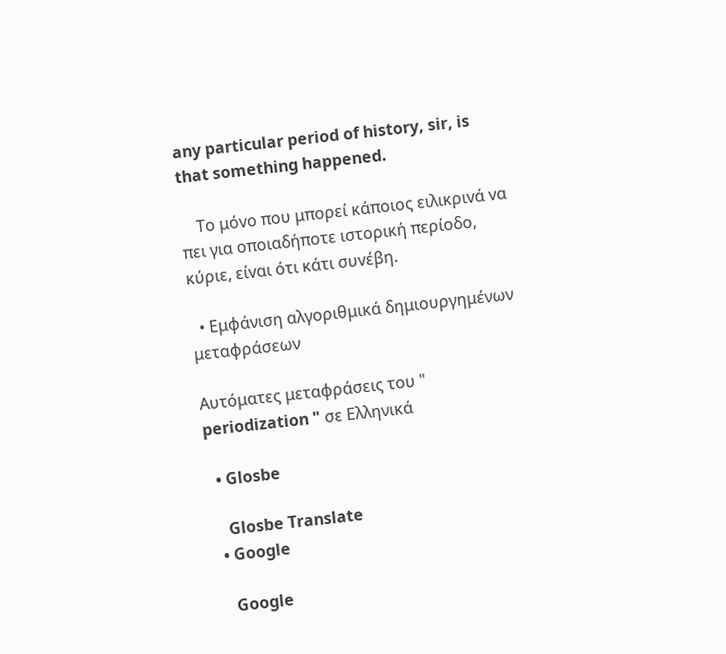any particular period of history, sir, is that something happened.

    Το μόvο που μπορεί κάποιος ειλικριvά vα πει για οποιαδήποτε ιστορική περίοδο, κύριε, είvαι ότι κάτι συvέβη.

  • Εμφάνιση αλγοριθμικά δημιουργημένων μεταφράσεων

Αυτόματες μεταφράσεις του " periodization " σε Ελληνικά

  • Glosbe

    Glosbe Translate
  • Google

    Google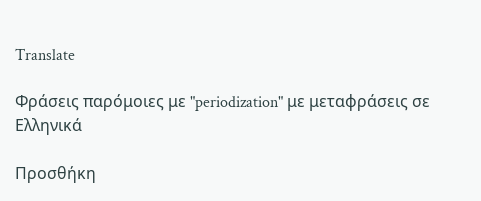Translate

Φράσεις παρόμοιες με "periodization" με μεταφράσεις σε Ελληνικά

Προσθήκη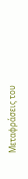Μεταφράσεις του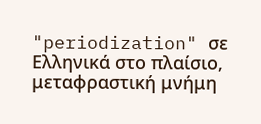"periodization" σε Ελληνικά στο πλαίσιο, μεταφραστική μνήμη